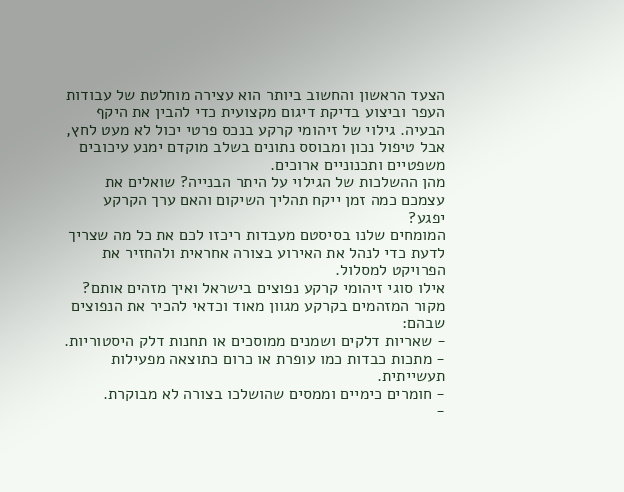הצעד הראשון והחשוב ביותר הוא עצירה מוחלטת של עבודות העפר וביצוע בדיקת דיגום מקצועית כדי להבין את היקף הבעיה. גילוי של זיהומי קרקע בנכס פרטי יכול לא מעט לחץ, אבל טיפול נכון ומבוסס נתונים בשלב מוקדם ימנע עיכובים משפטיים ותכנוניים ארוכים.
מהן ההשלכות של הגילוי על היתר הבנייה? שואלים את עצמכם כמה זמן ייקח תהליך השיקום והאם ערך הקרקע יפגע?
המומחים שלנו בסיסטם מעבדות ריכזו לכם את כל מה שצריך לדעת כדי לנהל את האירוע בצורה אחראית ולהחזיר את הפרויקט למסלול.
אילו סוגי זיהומי קרקע נפוצים בישראל ואיך מזהים אותם?
מקור המזהמים בקרקע מגוון מאוד וכדאי להכיר את הנפוצים שבהם:
- שאריות דלקים ושמנים ממוסכים או תחנות דלק היסטוריות.
- מתכות כבדות כמו עופרת או כרום כתוצאה מפעילות תעשייתית.
- חומרים כימיים וממסים שהושלכו בצורה לא מבוקרת.
-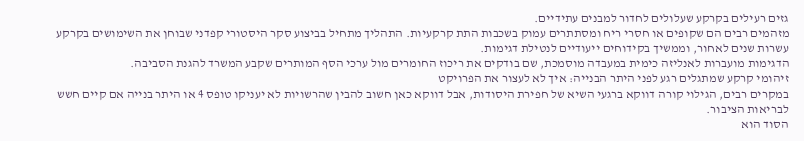גזים רעילים בקרקע שעלולים לחדור למבנים עתידיים.
מזהמים רבים הם שקופים או חסרי ריח ומסתתרים עמוק בשכבות התת קרקעיות. התהליך מתחיל בביצוע סקר היסטורי קפדני שבוחן את השימושים בקרקע עשרות שנים לאחור, וממשיך בקידוחים ייעודיים לנטילת דגימות.
הדגימות מועברות לאנליזה כימית במעבדה מוסמכת, שם בודקים את ריכוז החומרים מול ערכי הסף המותרים שקבע המשרד להגנת הסביבה.
זיהומי קרקע שמתגלים רגע לפני היתר הבנייה: איך לא לעצור את הפרויקט
במקרים רבים, הגילוי קורה דווקא ברגעי השיא של חפירת היסודות, אבל דווקא כאן חשוב להבין שהרשויות לא יעניקו טופס 4 או היתר בנייה אם קיים חשש לבריאות הציבור.
הסוד הוא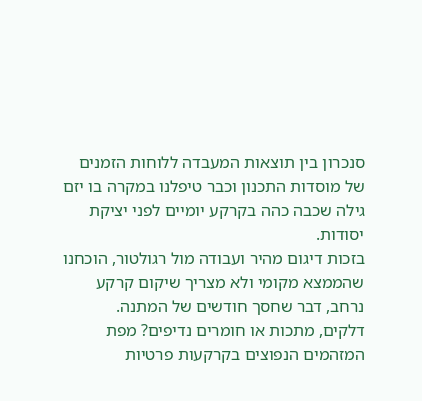סנכרון בין תוצאות המעבדה ללוחות הזמנים של מוסדות התכנון וכבר טיפלנו במקרה בו יזם גילה שכבה כהה בקרקע יומיים לפני יציקת יסודות.
בזכות דיגום מהיר ועבודה מול רגולטור, הוכחנו שהממצא מקומי ולא מצריך שיקום קרקע נרחב, דבר שחסך חודשים של המתנה.
דלקים, מתכות או חומרים נדיפים? מפת המזהמים הנפוצים בקרקעות פרטיות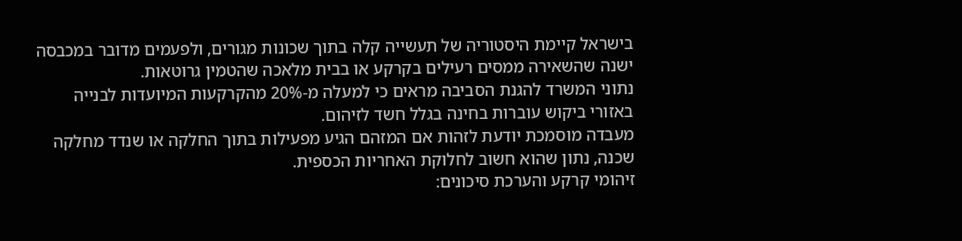בישראל קיימת היסטוריה של תעשייה קלה בתוך שכונות מגורים, ולפעמים מדובר במכבסה ישנה שהשאירה ממסים רעילים בקרקע או בבית מלאכה שהטמין גרוטאות.
נתוני המשרד להגנת הסביבה מראים כי למעלה מ-20% מהקרקעות המיועדות לבנייה באזורי ביקוש עוברות בחינה בגלל חשד לזיהום.
מעבדה מוסמכת יודעת לזהות אם המזהם הגיע מפעילות בתוך החלקה או שנדד מחלקה שכנה, נתון שהוא חשוב לחלוקת האחריות הכספית.
זיהומי קרקע והערכת סיכונים: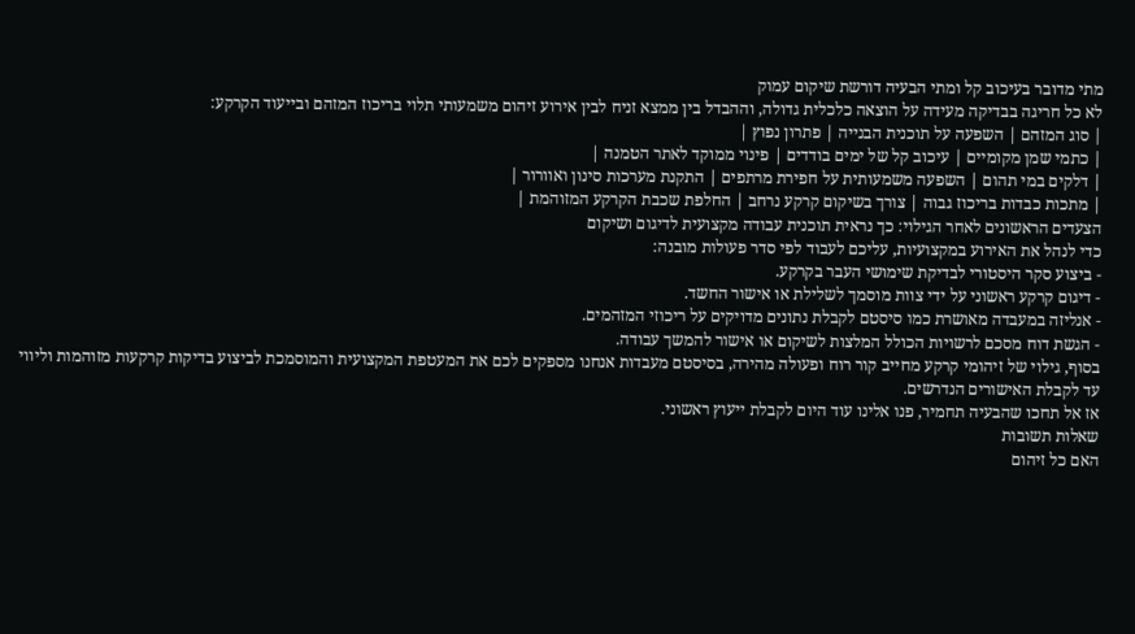מתי מדובר בעיכוב קל ומתי הבעיה דורשת שיקום עמוק
לא כל חריגה בבדיקה מעידה על הוצאה כלכלית גדולה, וההבדל בין ממצא זניח לבין אירוע זיהום משמעותי תלוי בריכוז המזהם ובייעוד הקרקע:
| סוג המזהם | השפעה על תוכנית הבנייה | פתרון נפוץ |
| כתמי שמן מקומיים | עיכוב קל של ימים בודדים | פינוי ממוקד לאתר הטמנה |
| דלקים במי תהום | השפעה משמעותית על חפירת מרתפים | התקנת מערכות סינון ואוורור |
| מתכות כבדות בריכוז גבוה | צורך בשיקום קרקע נרחב | החלפת שכבת הקרקע המזוהמת |
הצעדים הראשונים לאחר הגילוי: כך נראית תוכנית עבודה מקצועית לדיגום ושיקום
כדי לנהל את האירוע במקצועיות, עליכם לעבוד לפי סדר פעולות מובנה:
- ביצוע סקר היסטורי לבדיקת שימושי העבר בקרקע.
- דיגום קרקע ראשוני על ידי צוות מוסמך לשלילת או אישור החשד.
- אנליזה במעבדה מאושרת כמו סיסטם לקבלת נתונים מדויקים על ריכוזי המזהמים.
- הגשת דוח מסכם לרשויות הכולל המלצות לשיקום או אישור להמשך עבודה.
בסוף, גילוי של זיהומי קרקע מחייב קור רוח ופעולה מהירה, בסיסטם מעבדות אנחנו מספקים לכם את המעטפת המקצועית והמוסמכת לביצוע בדיקות קרקעות מזוהמות וליווי עד לקבלת האישורים הנדרשים.
אז אל תחכו שהבעיה תחמיר, פנו אלינו עוד היום לקבלת ייעוץ ראשוני.
שאלות תשובות
האם כל זיהום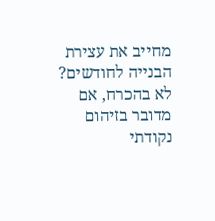מחייב את עצירת הבנייה לחודשים?
לא בהכרח, אם מדובר בזיהום נקודתי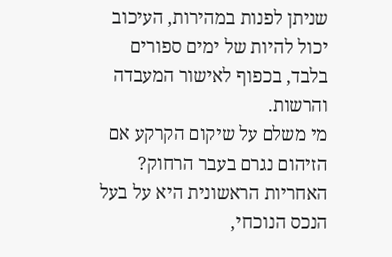שניתן לפנות במהירות, העיכוב יכול להיות של ימים ספורים בלבד, בכפוף לאישור המעבדה והרשות.
מי משלם על שיקום הקרקע אם הזיהום נגרם בעבר הרחוק?
האחריות הראשונית היא על בעל הנכס הנוכחי,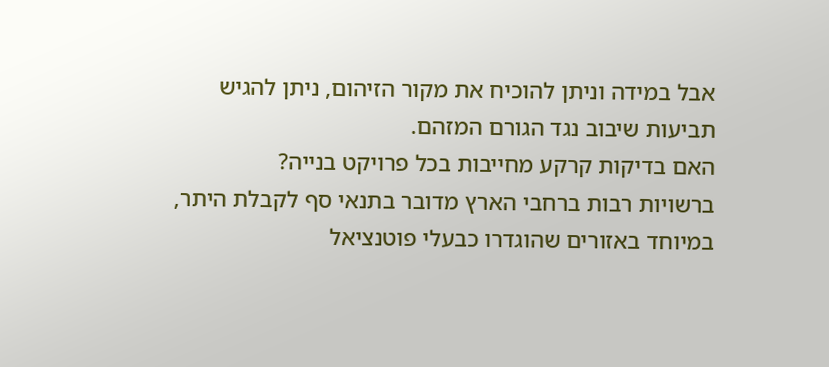אבל במידה וניתן להוכיח את מקור הזיהום, ניתן להגיש תביעות שיבוב נגד הגורם המזהם.
האם בדיקות קרקע מחייבות בכל פרויקט בנייה?
ברשויות רבות ברחבי הארץ מדובר בתנאי סף לקבלת היתר, במיוחד באזורים שהוגדרו כבעלי פוטנציאל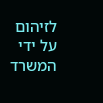לזיהום על ידי המשרד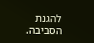להגנת הסביבה.